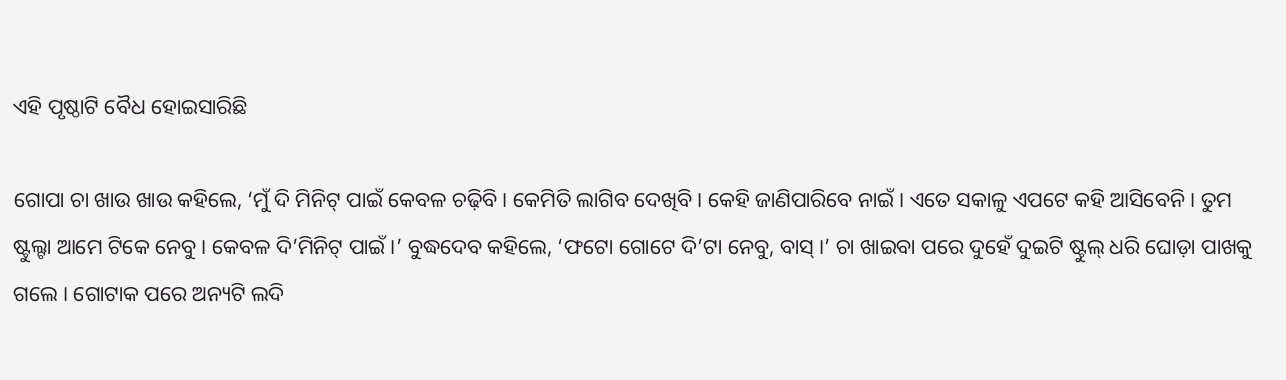ଏହି ପୃଷ୍ଠାଟି ବୈଧ ହୋଇସାରିଛି

ଗୋପା ଚା ଖାଉ ଖାଉ କହିଲେ, ‘ମୁଁ ଦି ମିନିଟ୍ ପାଇଁ କେବଳ ଚଢ଼ିବି । କେମିତି ଲାଗିବ ଦେଖିବି । କେହି ଜାଣିପାରିବେ ନାଇଁ । ଏତେ ସକାଳୁ ଏପଟେ କହି ଆସିବେନି । ତୁମ ଷ୍ଟୁଲ୍ଟା ଆମେ ଟିକେ ନେବୁ । କେବଳ ଦି’ମିନିଟ୍ ପାଇଁ ।’ ବୁଦ୍ଧଦେବ କହିଲେ, ‘ଫଟୋ ଗୋଟେ ଦି’ଟା ନେବୁ, ବାସ୍ ।’ ଚା ଖାଇବା ପରେ ଦୁହେଁ ଦୁଇଟି ଷ୍ଟୁଲ୍ ଧରି ଘୋଡ଼ା ପାଖକୁ ଗଲେ । ଗୋଟାକ ପରେ ଅନ୍ୟଟି ଲଦି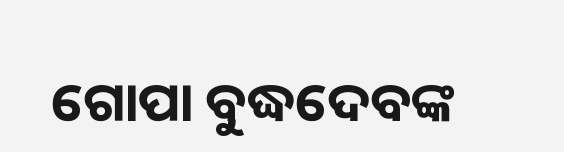ଗୋପା ବୁଦ୍ଧଦେବଙ୍କ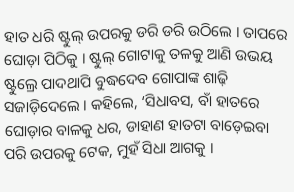ହାତ ଧରି ଷ୍ଟୁଲ୍ ଉପରକୁ ଡରି ଡରି ଉଠିଲେ । ତାପରେ ଘୋଡ଼ା ପିଠିକୁ । ଷ୍ଟୁଲ୍ ଗୋଟାକୁ ତଳକୁ ଆଣି ଉଭୟ ଷ୍ଟୁଲ୍ରେ ପାଦଥାପି ବୁଦ୍ଧଦେବ ଗୋପାଙ୍କ ଶାଢ଼ି ସଜାଡ଼ିଦେଲେ । କହିଲେ, ‘ସିଧାବସ, ବାଁ ହାତରେ ଘୋଡ଼ାର ବାଳକୁ ଧର, ଡାହାଣ ହାତଟା ବାଡ଼େଇବା ପରି ଉପରକୁ ଟେକ, ମୁହଁ ସିଧା ଆଗକୁ ।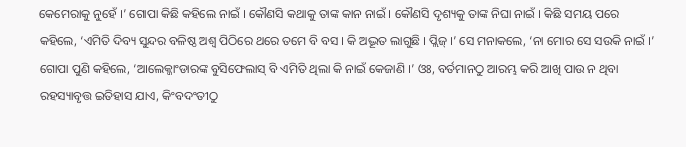କେମେରାକୁ ନୁହେଁ ।’ ଗୋପା କିଛି କହିଲେ ନାଇଁ । କୌଣସି କଥାକୁ ତାଙ୍କ କାନ ନାଇଁ । କୌଣସି ଦୃଶ୍ୟକୁ ତାଙ୍କ ନିଘା ନାଇଁ । କିଛି ସମୟ ପରେ କହିଲେ, ‘ଏମିତି ଦିବ୍ୟ ସୁନ୍ଦର ବଳିଷ୍ଠ ଅଶ୍ୱ ପିଠିରେ ଥରେ ତମେ ବି ବସ । କି ଅଦ୍ଭୂତ ଲାଗୁଛି । ପ୍ଲିଜ୍ ।’ ସେ ମନାକଲେ, ‘ନା ମୋର ସେ ସଉକି ନାଇଁ ।’ ଗୋପା ପୁଣି କହିଲେ, ‘ଆଲେକ୍ଜାଂଡାରଙ୍କ ବୁସିଫେଲାସ୍ ବି ଏମିତି ଥିଲା କି ନାଇଁ କେଜାଣି ।’ ଓଃ, ବର୍ତମାନଠୁ ଆରମ୍ଭ କରି ଆଖି ପାଉ ନ ଥିବା ରହସ୍ୟାବୃତ୍ତ ଇତିହାସ ଯାଏ, କିଂବଦଂତୀଠୁ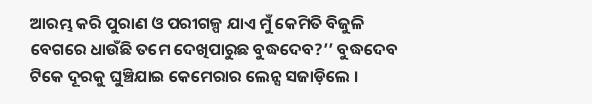ଆରମ୍ଭ କରି ପୁରାଣ ଓ ପରୀଗଳ୍ପ ଯାଏ ମୁଁ କେମିତି ବିଜୁଳି ବେଗରେ ଧାଉଁଛି ତମେ ଦେଖିପାରୁଛ ବୁଦ୍ଧଦେବ?’’ ବୁଦ୍ଧଦେବ ଟିକେ ଦୂରକୁ ଘୁଞ୍ଚିଯାଇ କେମେରାର ଲେନ୍ସ ସଜାଡ଼ିଲେ ।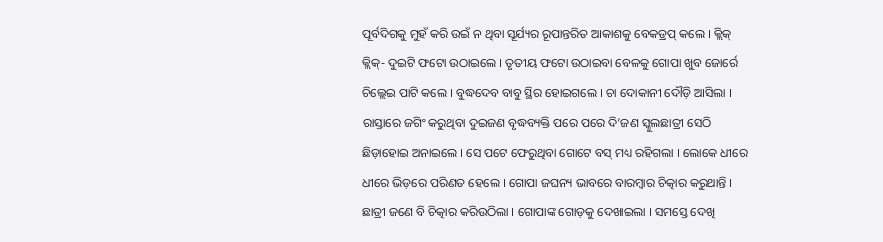ପୂର୍ବଦିଗକୁ ମୁହଁ କରି ଉଇଁ ନ ଥିବା ସୂର୍ଯ୍ୟର ରୂପାନ୍ତରିତ ଆକାଶକୁ ବେକଡ୍ରପ୍ କଲେ । କ୍ଲିକ୍ କ୍ଲିକ୍- ଦୁଇଟି ଫଟୋ ଉଠାଇଲେ । ତୃତୀୟ ଫଟୋ ଉଠାଇବା ବେଳକୁ ଗୋପା ଖୁବ ଜୋର୍ରେ ଚିଲ୍ଲେଇ ପାଟି କଲେ । ବୁଦ୍ଧଦେବ ବାବୁ ସ୍ଥିର ହୋଇଗଲେ । ଚା ଦୋକାନୀ ଦୌଡ଼ି ଆସିଲା । ରାସ୍ତାରେ ଜଗିଂ କରୁଥିବା ଦୁଇଜଣ ବୃଦ୍ଧବ୍ୟକ୍ତି ପରେ ପରେ ଦି’ଜଣ ସ୍କୁଲଛାତ୍ରୀ ସେଠି ଛିଡ଼ାହୋଇ ଅନାଇଲେ । ସେ ପଟେ ଫେରୁଥିବା ଗୋଟେ ବସ୍ ମଧ୍ୟ ରହିଗଲା । ଲୋକେ ଧୀରେ ଧୀରେ ଭିଡ଼ରେ ପରିଣତ ହେଲେ । ଗୋପା ଜଘନ୍ୟ ଭାବରେ ବାରମ୍ବାର ଚିତ୍କାର କରୁଥାନ୍ତି । ଛାତ୍ରୀ ଜଣେ ବି ଚିତ୍କାର କରିଉଠିଲା । ଗୋପାଙ୍କ ଗୋଡ଼କୁ ଦେଖାଇଲା । ସମସ୍ତେ ଦେଖି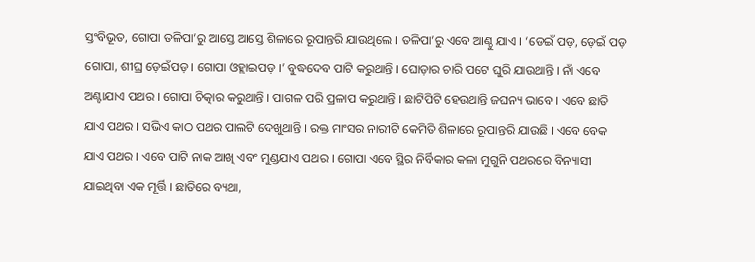ସ୍ତଂବିଭୂତ, ଗୋପା ତଳିପା’ରୁ ଆସ୍ତେ ଆସ୍ତେ ଶିଳାରେ ରୂପାନ୍ତରି ଯାଉଥିଲେ । ତଳିପା’ରୁ ଏବେ ଆଣ୍ଠୁ ଯାଏ । ‘ଡେଇଁ ପଡ଼, ଡ଼େଇଁ ପଡ଼ ଗୋପା, ଶୀଘ୍ର ଡ଼େଇଁପଡ଼ । ଗୋପା ଓହ୍ଲାଇପଡ଼ ।’ ବୁଦ୍ଧଦେବ ପାଟି କରୁଥାନ୍ତି । ଘୋଡ଼ାର ଚାରି ପଟେ ଘୁରି ଯାଉଥାନ୍ତି । ନାଁ ଏବେ ଅଣ୍ଟାଯାଏ ପଥର । ଗୋପା ଚିତ୍କାର କରୁଥାନ୍ତି । ପାଗଳ ପରି ପ୍ରଳାପ କରୁଥାନ୍ତି । ଛାଟିପିଟି ହେଉଥାନ୍ତି ଜଘନ୍ୟ ଭାବେ । ଏବେ ଛାତି ଯାଏ ପଥର । ସଭିଏ କାଠ ପଥର ପାଲଟି ଦେଖୁଥାନ୍ତି । ରକ୍ତ ମାଂସର ନାରୀଟି କେମିତି ଶିଳାରେ ରୂପାନ୍ତରି ଯାଉଛି । ଏବେ ବେକ ଯାଏ ପଥର । ଏବେ ପାଟି ନାକ ଆଖି ଏବଂ ମୁଣ୍ଡଯାଏ ପଥର । ଗୋପା ଏବେ ସ୍ଥିର ନିର୍ବିକାର କଳା ମୁଗୁନି ପଥରରେ ବିନ୍ୟାସୀ ଯାଇଥିବା ଏକ ମୂର୍ତ୍ତି । ଛାତିରେ ବ୍ୟଥା,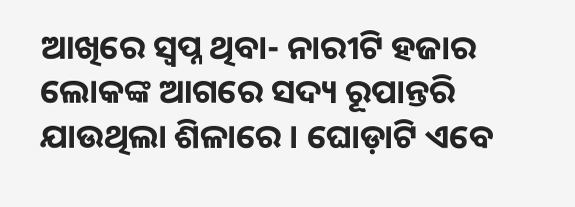ଆଖିରେ ସ୍ୱପ୍ନ ଥିବା- ନାରୀଟି ହଜାର ଲୋକଙ୍କ ଆଗରେ ସଦ୍ୟ ରୂପାନ୍ତରି ଯାଉଥିଲା ଶିଳାରେ । ଘୋଡ଼ାଟି ଏବେ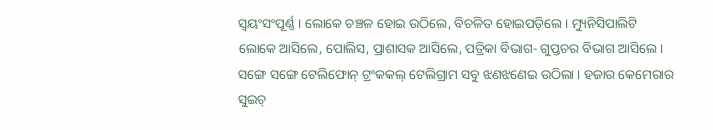ସ୍ୱୟଂସଂପୂର୍ଣ୍ଣ । ଲୋକେ ଚଞ୍ଚଳ ହୋଇ ଉଠିଲେ, ବିଚଳିତ ହୋଇପଡ଼ିଲେ । ମ୍ୟୁନିସିପାଲିଟି ଲୋକେ ଆସିଲେ, ପୋଲିସ, ପ୍ରାଶାସକ ଆସିଲେ, ପତ୍ରିକା ବିଭାଗ- ଗୁପ୍ତଚର ବିଭାଗ ଆସିଲେ । ସଙ୍ଗେ ସଙ୍ଗେ ଟେଲିଫୋନ୍ ଟ୍ରଂକକଲ୍ ଟେଲିଗ୍ରାମ ସବୁ ଝଣଝଣେଇ ଉଠିଲା । ହଜାର କେମେରାର ସୁଇଚ୍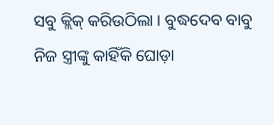ସବୁ କ୍ଲିକ୍ କରିଉଠିଲା । ବୁଦ୍ଧଦେବ ବାବୁ ନିଜ ସ୍ତ୍ରୀଙ୍କୁ କାହିଁକି ଘୋଡ଼ା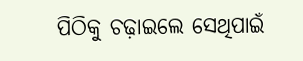ପିଠିକୁ ଚଢ଼ାଇଲେ ସେଥିପାଇଁ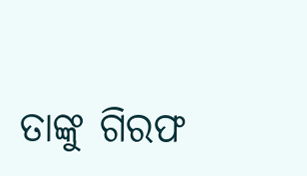ତାଙ୍କୁ ଗିରଫ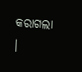କରାଗଲା ।